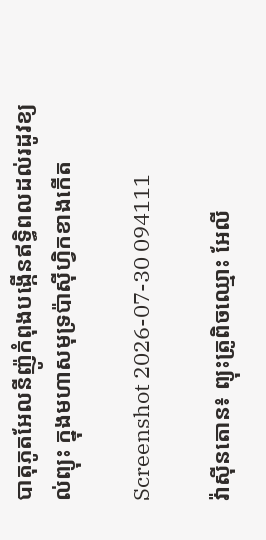បាតុភូតអែលនីញ៉ូកំពុងបង្កើនឥទ្ធិពលដល់រដូវខ្យល់ព្យុះ ក្នុងមហាសមុទ្រប៉ាស៊ីហ្វិកខាងកើត

Screenshot 2026-07-30 094111

វ៉ាស៊ីនតោន៖ ព្យុះត្រូពិចឈ្មោះ អែលី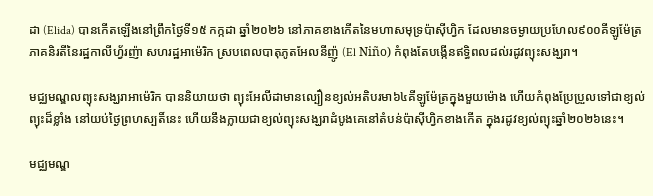ដា (Elida) បានកើតឡើងនៅព្រឹកថ្ងៃទី១៥ កក្កដា ឆ្នាំ២០២៦ នៅភាគខាងកើតនៃមហាសមុទ្រប៉ាស៊ីហ្វិក ដែលមានចម្ងាយប្រហែល៩០០គីឡូម៉ែត្រ ភាគនិរតីនៃរដ្ឋកាលីហ្វ័រញ៉ា សហរដ្ឋអាម៉េរិក ស្របពេលបាតុភូតអែលនីញ៉ូ (El Niño) កំពុងតែបង្កើនឥទ្ធិពលដល់រដូវព្យុះសង្ឃរា។

មជ្ឈមណ្ឌលព្យុះសង្ឃរាអាម៉េរិក បាននិយាយថា ព្យុះអែលីដាមានល្បឿនខ្យល់អតិបរមា៦៤គីឡូម៉ែត្រក្នុងមួយម៉ោង ហើយកំពុងប្រែប្រួលទៅជាខ្យល់ព្យុះដ៏ខ្លាំង នៅយប់ថ្ងៃព្រហស្បតិ៍នេះ ហើយនឹងក្លាយជាខ្យល់ព្យុះសង្ឃរាដំបូងគេនៅតំបន់ប៉ាស៊ីហ្វិកខាងកើត ក្នុងរដូវខ្យល់ព្យុះឆ្នាំ២០២៦នេះ។

មជ្ឈមណ្ឌ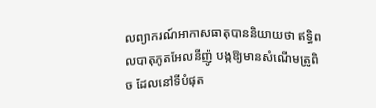លព្យាករណ៍អាកាសធាតុបាននិយាយថា ឥទ្ធិពលបាតុភូតអែលនីញ៉ូ បង្កឱ្យមានសំណើមត្រូពិច ដែលនៅទីបំផុត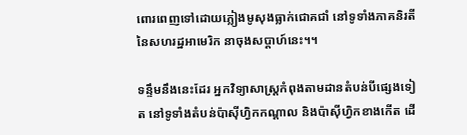ពោរពេញទៅដោយភ្លៀងមូសុងធ្លាក់ជោគជាំ នៅទូទាំងភាគនិរតីនៃសហរដ្ឋអាមេរិក នាចុងសប្តាហ៍នេះ។។

ទន្ទឹមនឹងនេះដែរ អ្នកវិទ្យាសាស្ត្រកំពុងតាមដានតំបន់បីផ្សេងទៀត នៅទូទាំងតំបន់ប៉ាស៊ីហ្វិកកណ្តាល និងប៉ាស៊ីហ្វិកខាងកើត ដើ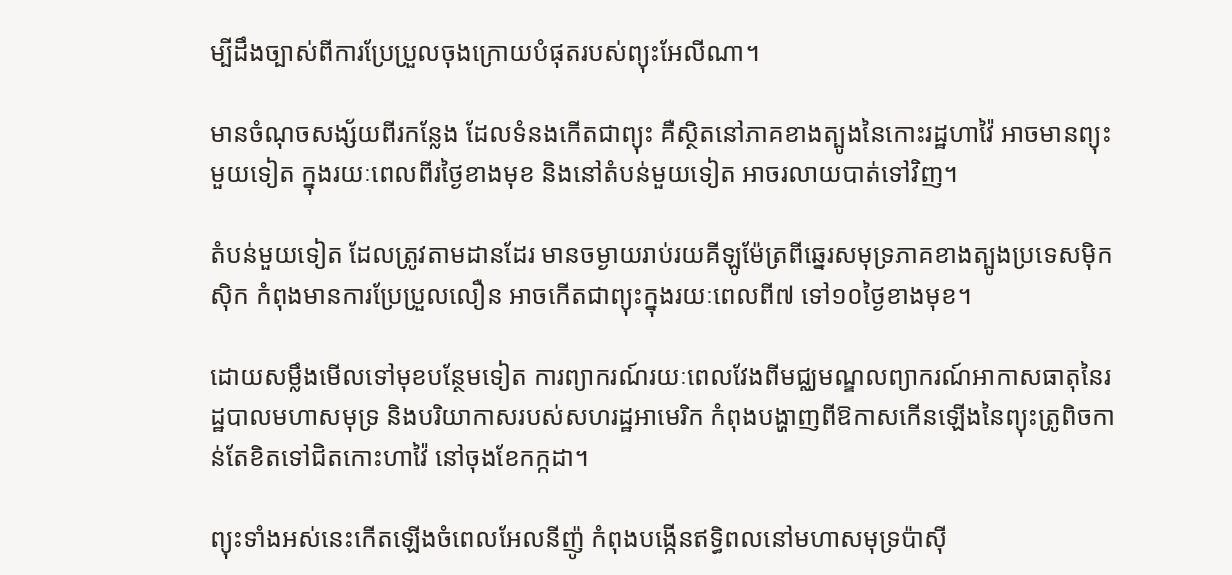ម្បីដឹងច្បាស់ពីការប្រែប្រួលចុងក្រោយបំផុតរបស់ព្យុះអែលីណា។

មានចំណុចសង្ស័យពីរកន្លែង ដែលទំនងកើតជាព្យុះ គឺស្ថិតនៅភាគខាងត្បូងនៃកោះរដ្ឋហាវ៉ៃ អាចមានព្យុះមួយទៀត ក្នុងរយៈពេលពីរថ្ងៃខាងមុខ និងនៅតំបន់មួយទៀត អាចរលាយបាត់ទៅវិញ។

តំបន់មួយទៀត ដែលត្រូវតាមដានដែរ មានចម្ងាយរាប់រយគីឡូម៉ែត្រពីឆ្នេរសមុទ្រភាគខាងត្បូងប្រទេសម៉ិកស៊ិក កំពុងមានការប្រែប្រួលលឿន អាចកើតជាព្យុះក្នុងរយៈពេលពី៧ ទៅ១០ថ្ងៃខាងមុខ។

ដោយសម្លឹងមើលទៅមុខបន្ថែមទៀត ការព្យាករណ៍រយៈពេលវែងពីមជ្ឈមណ្ឌលព្យាករណ៍អាកាសធាតុនៃរដ្ឋបាលមហាសមុទ្រ និងបរិយាកាសរបស់សហរដ្ឋអាមេរិក កំពុងបង្ហាញពីឱកាសកើនឡើងនៃព្យុះត្រូពិចកាន់តែខិតទៅជិតកោះហាវ៉ៃ នៅចុងខែកក្កដា។

ព្យុះទាំងអស់នេះកើតឡើងចំពេលអែលនីញ៉ូ កំពុងបង្កើនឥទ្ធិពលនៅមហាសមុទ្រប៉ាស៊ី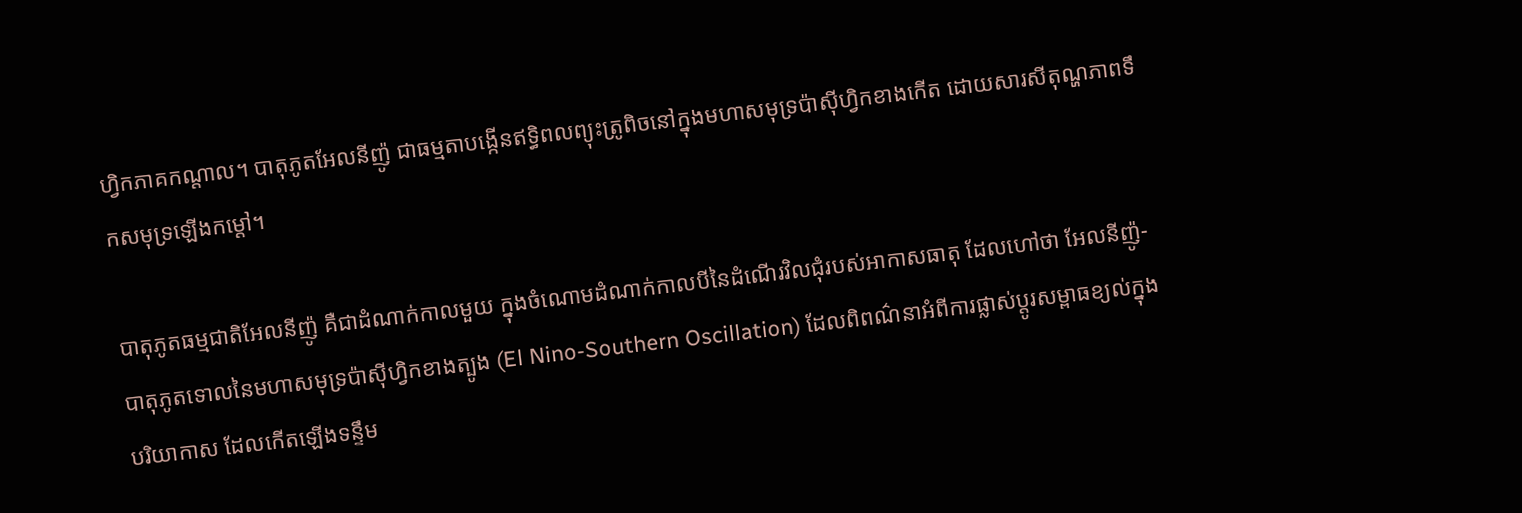ហ្វិកភាគកណ្តាល។ បាតុភូតអែលនីញ៉ូ ជាធម្មតាបង្កើនឥទ្ធិពលព្យុះត្រូពិចនៅក្នុងមហាសមុទ្រប៉ាស៊ីហ្វិកខាងកើត ដោយសារសីតុណ្ហភាពទឹកសមុទ្រឡើងកម្ដៅ។

បាតុភូតធម្មជាតិអែលនីញ៉ូ គឺជាដំណាក់កាលមួយ ក្នុងចំណោមដំណាក់កាលបីនៃដំណើរវិលជុំរបស់អាកាសធាតុ ដែលហៅថា អែលនីញ៉ូ-បាតុភូតទោលនៃមហាសមុទ្រប៉ាស៊ីហ្វិកខាងត្បូង (El Nino-Southern Oscillation) ដែលពិពណ៌នាអំពីការផ្លាស់ប្តូរសម្ពាធខ្យល់ក្នុងបរិយាកាស ដែលកើតឡើងទន្ទឹម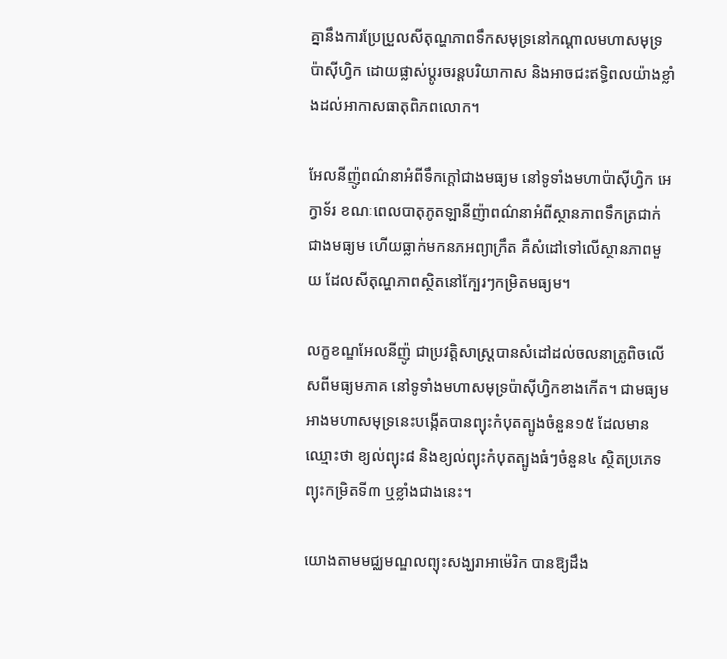គ្នានឹងការប្រែប្រួលសីតុណ្ហភាពទឹកសមុទ្រនៅកណ្តាលមហាសមុទ្រប៉ាស៊ីហ្វិក ដោយផ្លាស់ប្តូរចរន្តបរិយាកាស និងអាចជះឥទ្ធិពលយ៉ាងខ្លាំងដល់អាកាសធាតុពិភពលោក។

អែលនីញ៉ូពណ៌នាអំពីទឹកក្តៅជាងមធ្យម នៅទូទាំងមហាប៉ាស៊ីហ្វិក អេក្វាទ័រ ខណៈពេលបាតុភូតឡានីញ៉ាពណ៌នាអំពីស្ថានភាពទឹកត្រជាក់ជាងមធ្យម ហើយធ្លាក់មកនភអព្យាក្រឹត គឺសំដៅទៅលើស្ថានភាពមួយ ដែលសីតុណ្ហភាពស្ថិតនៅក្បែរៗកម្រិតមធ្យម។

លក្ខខណ្ឌអែលនីញ៉ូ ជាប្រវត្តិសាស្ត្របានសំដៅដល់ចលនាត្រូពិចលើសពីមធ្យមភាគ នៅទូទាំងមហាសមុទ្រប៉ាស៊ីហ្វិកខាងកើត។ ជាមធ្យម អាងមហាសមុទ្រនេះបង្កើតបានព្យុះកំបុតត្បូងចំនួន១៥ ដែលមានឈ្មោះថា ខ្យល់ព្យុះ៨ និងខ្យល់ព្យុះកំបុតត្បូងធំៗចំនួន៤ ស្ថិតប្រភេទព្យុះកម្រិតទី៣ ឬខ្លាំងជាងនេះ។

យោងតាមមជ្ឈមណ្ឌលព្យុះសង្ឃរាអាម៉េរិក បានឱ្យដឹង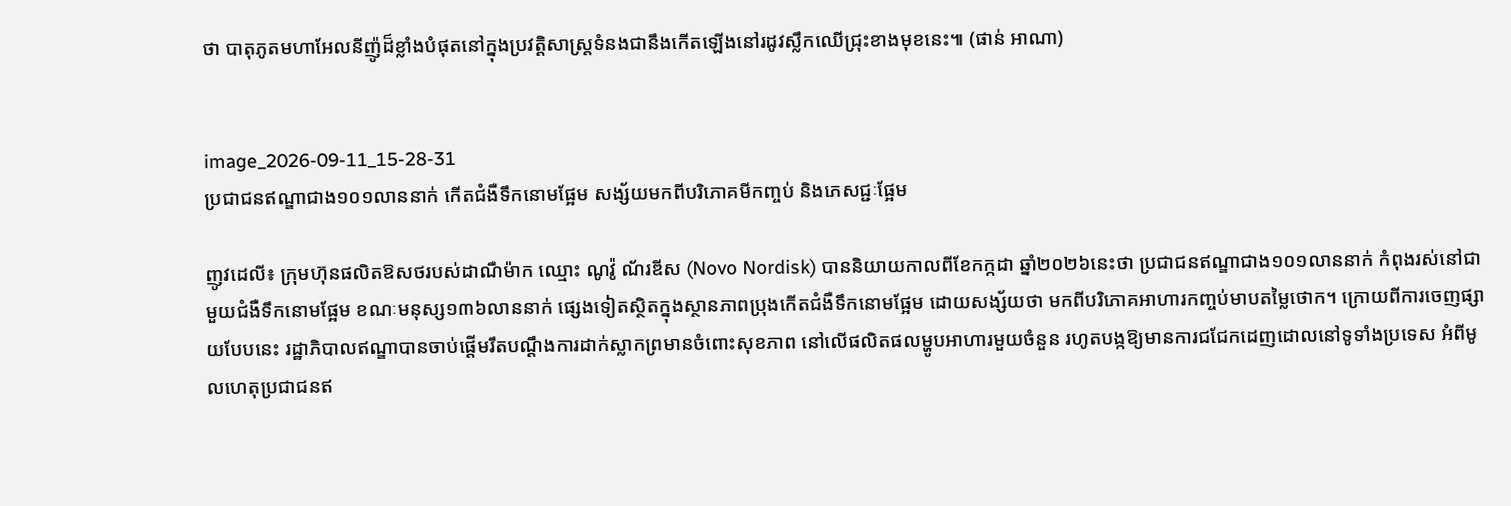ថា បាតុភូតមហាអែលនីញ៉ូដ៏ខ្លាំងបំផុតនៅក្នុងប្រវត្តិសាស្ត្រទំនងជានឹងកើតឡើងនៅរដូវស្លឹកឈើជ្រុះខាងមុខនេះ៕ (ផាន់ អាណា)


image_2026-09-11_15-28-31
ប្រជាជនឥណ្ឌាជាង១០១លាននាក់ កើតជំងឺទឹកនោមផ្អែម សង្ស័យមកពីបរិភោគមីកញ្ចប់ និងភេសជ្ជៈផ្អែម

ញូវដេលី៖ ក្រុមហ៊ុនផលិតឱសថរបស់ដាណឺម៉ាក ឈ្មោះ ណូវ៉ូ ណ័រឌីស (Novo Nordisk) បាននិយាយកាលពីខែកក្កដា ឆ្នាំ២០២៦នេះថា ប្រជាជនឥណ្ឌាជាង១០១លាននាក់ កំពុងរស់នៅជាមួយជំងឺទឹកនោមផ្អែម ខណៈមនុស្ស១៣៦លាននាក់ ផ្សេងទៀតស្ថិតក្នុងស្ថានភាពប្រុងកើតជំងឺទឹកនោមផ្អែម ដោយសង្ស័យថា មកពីបរិភោគអាហារកញ្ចប់មាបតម្លៃថោក។ ក្រោយពីការចេញផ្សាយបែបនេះ រដ្ឋាភិបាលឥណ្ឌាបានចាប់ផ្តើមរឹតបណ្ដឹងការដាក់ស្លាកព្រមានចំពោះសុខភាព នៅលើផលិតផលម្ហូបអាហារមួយចំនួន រហូតបង្កឱ្យមានការជជែកដេញដោលនៅទូទាំងប្រទេស អំពីមូលហេតុប្រជាជនឥ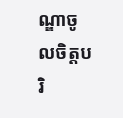ណ្ឌាចូលចិត្តបរិ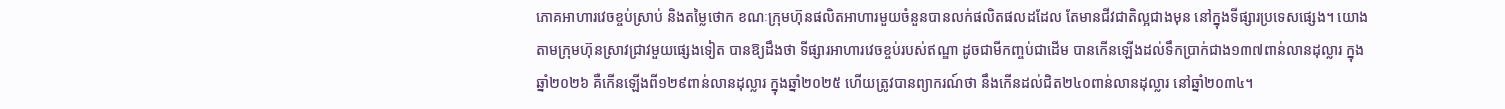ភោគអាហារវេចខ្ចប់ស្រាប់ និងតម្លៃថោក ខណៈក្រុមហ៊ុនផលិតអាហារមួយចំនួនបានលក់ផលិតផលដដែល តែមានជីវជាតិល្អជាងមុន នៅក្នុងទីផ្សារប្រទេសផ្សេង។ យោងតាមក្រុមហ៊ុនស្រាវជ្រាវមួយផ្សេងទៀត បានឱ្យដឹងថា ទីផ្សារអាហារវេចខ្ចប់របស់ឥណ្ឌា ដូចជាមីកញ្ចប់ជាដើម បានកើនឡើងដល់ទឹកប្រាក់ជាង១៣៧ពាន់លានដុល្លារ ក្នុងឆ្នាំ២០២៦ គឺកើនឡើងពី១២៩ពាន់លានដុល្លារ ក្នុងឆ្នាំ២០២៥ ហើយត្រូវបានព្យាករណ៍ថា នឹងកើនដល់ជិត២៤០ពាន់លានដុល្លារ នៅឆ្នាំ២០៣៤។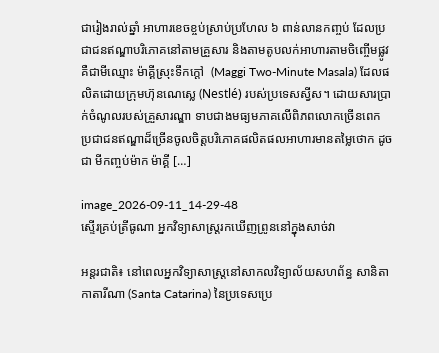ជារៀងរាល់ឆ្នាំ អាហារខេចខ្ចប់ស្រាប់ប្រហែល ៦ ពាន់លានកញ្ចប់ ដែលប្រជាជនឥណ្ឌាបរិភោគនៅតាមគ្រួសារ និងតាមតូបលក់អាហារតាមចិញ្ចើមផ្លូវ គឺជាមីឈ្មោះ ម៉ាគ្គីស្រុះទឹកក្តៅ  (Maggi Two-Minute Masala) ដែលផលិតដោយក្រុមហ៊ុនណេស្លេ (Nestlé) របស់ប្រទេសស្វីស។ ដោយសារប្រាក់ចំណូលរបស់គ្រួសារណ្ឌា ទាបជាងមធ្យមភាគលើពិភពលោកច្រើនពេក ប្រជាជនឥណ្ឌាដ៏ច្រើនចូលចិត្តបរិភោគផលិតផលអាហារមានតម្លៃថោក ដូចជា មីកញ្ចប់ម៉ាក ម៉ាគ្គី […]

image_2026-09-11_14-29-48
ស្ទើរគ្រប់ត្រីធូណា អ្នកវិទ្យាសាស្ត្ររកឃើញព្រូននៅក្នុងសាច់វា

អន្តរជាតិ៖ នៅពេលអ្នកវិទ្យាសាស្ត្រនៅសាកលវិទ្យាល័យសហព័ន្ធ សានិតា កាតារីណា (Santa Catarina) នៃប្រទេសប្រេ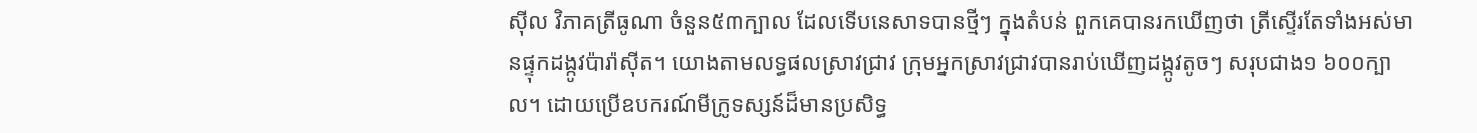ស៊ីល វិភាគត្រីធូណា ចំនួន៥៣ក្បាល ដែលទើបនេសាទបានថ្មីៗ ក្នុងតំបន់ ពួកគេបានរកឃើញថា ត្រីស្ទើរតែទាំងអស់មានផ្ទុកដង្កូវប៉ារ៉ាស៊ីត។ យោងតាមលទ្ធផលស្រាវជ្រាវ ក្រុមអ្នកស្រាវជ្រាវបានរាប់ឃើញដង្កូវតូចៗ សរុបជាង១ ៦០០ក្បាល។ ដោយប្រើឧបករណ៍មីក្រូទស្សន៍ដ៏មានប្រសិទ្ធ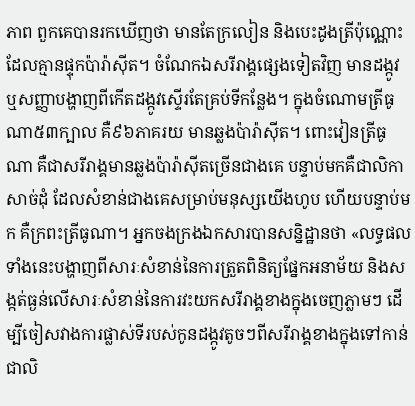ភាព ពួកគេបានរកឃើញថា មានតែក្រលៀន និងបេះដូងត្រីប៉ុណ្ណោះ ដែលគ្មានផ្ទុកប៉ារ៉ាស៊ីត។ ចំណែកឯសរីរាង្គផ្សេងទៀតវិញ មានដង្កូវ ឬសញ្ញាបង្ហាញពីកើតដង្កូវស្ទើរតែគ្រប់ទីកន្លែង។ ក្នុងចំណោមត្រីធូណា៥៣ក្បាល គឺ៩៦ភាគរយ មានឆ្លងប៉ារ៉ាស៊ីត។ ពោះវៀនត្រីធូណា គឺជាសរីរាង្គមានឆ្លងប៉ារ៉ាស៊ីតច្រើនជាងគេ បន្ទាប់មកគឺជាលិកាសាច់ដុំ ដែលសំខាន់ជាងគេសម្រាប់មនុស្សយើងហូប ហើយបន្ទាប់មក គឺក្រពះត្រីធូណា។ អ្នកចងក្រងឯកសារបានសន្និដ្ឋានថា «លទ្ធផលទាំងនេះបង្ហាញពីសារៈសំខាន់នៃការត្រួតពិនិត្យផ្នែកអនាម័យ និងសង្កត់ធ្ងន់លើសារៈសំខាន់នៃការវះយកសរីរាង្គខាងក្នុងចេញភ្លាមៗ ដើម្បីចៀសវាងការផ្លាស់ទីរបស់កូនដង្កូវតូចៗពីសរីរាង្គខាងក្នុងទៅកាន់ជាលិ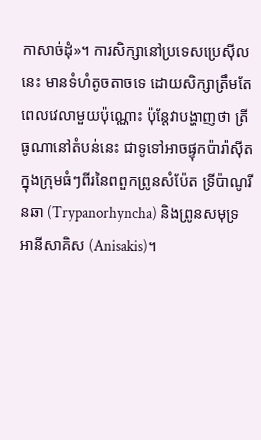កាសាច់ដុំ»។ ការសិក្សានៅប្រទេសប្រេស៊ីលនេះ មានទំហំតូចតាចទេ ដោយសិក្សាត្រឹមតែពេលវេលាមួយប៉ុណ្ណោះ ប៉ុន្តែវាបង្ហាញថា ត្រីធូណានៅតំបន់នេះ ជាទូទៅអាចផ្ទុកប៉ារ៉ាស៊ីត ក្នុងក្រុមធំៗពីរនៃពពួកព្រូនសំប៉ែត ទ្រីប៉ាណូរីនឆា (Trypanorhyncha) និងព្រូនសមុទ្រ អានីសាគិស (Anisakis)។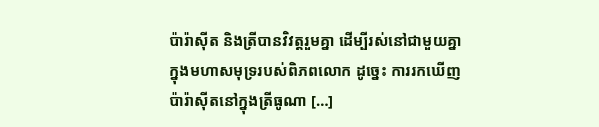ប៉ារ៉ាស៊ីត និងត្រីបានវិវត្តរួមគ្នា ដើម្បីរស់នៅជាមួយគ្នាក្នុងមហាសមុទ្ររបស់ពិភពលោក ដូច្នេះ ការរកឃើញប៉ារ៉ាស៊ីតនៅក្នុងត្រីធូណា […]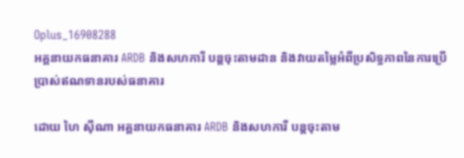Oplus_16908288
អគ្គនាយកធនាគារ ARDB និងសហការី បន្តចុះតាមដាន និងវាយតម្លៃអំពីប្រសិទ្ធភាពនៃការប្រើប្រាស់ឥណទានរបស់ធនាគារ

ដោយ ហៃ ស៊ីណា អគ្គនាយកធនាគារ ARDB និងសហការី បន្តចុះតាម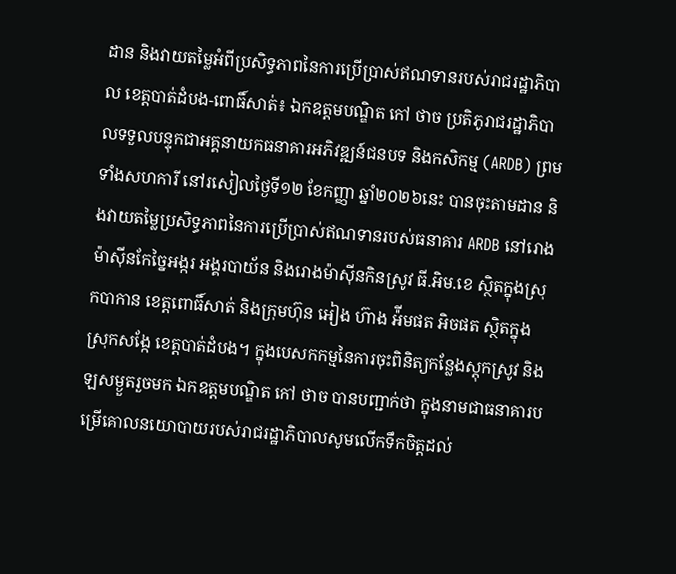ដាន និងវាយតម្លៃអំពីប្រសិទ្ធភាពនៃការប្រើប្រាស់ឥណទានរបស់រាជរដ្ឋាភិបាល ខេត្តបាត់ដំបង-ពោធិ៍សាត់៖ ឯកឧត្តមបណ្ឌិត កៅ ថាច ប្រតិភូរាជរដ្ឋាភិបាលទទួលបន្ទុកជាអគ្គនាយកធនាគារអភិវឌ្ឍន៍ជនបទ និងកសិកម្ម (ARDB) ព្រមទាំងសហការី នៅរសៀលថ្ងៃទី១២ ខែកញ្ញា ឆ្នាំ២០២៦នេះ បានចុះតាមដាន និងវាយតម្លៃប្រសិទ្ធភាពនៃការប្រើប្រាស់ឥណទានរបស់ធនាគារ ARDB នៅរោងម៉ាស៊ីនកែច្នៃអង្ករ អង្គរបាយ័ន និងរោងម៉ាស៊ីនកិនស្រូវ ធី.អិម.ខេ ស្ថិតក្នុងស្រុកបាកាន ខេត្តពោធិ៍សាត់ និងក្រុមហ៊ុន អៀង ហ៊ាង អ៉ីមផត អិចផត ស្ថិតក្នុងស្រុកសង្កែ ខេត្តបាត់ដំបង។ ក្នុងបេសកកម្មនៃការចុះពិនិត្យកន្លែងស្តុកស្រូវ និងឡសម្ងួតរួចមក ឯកឧត្តមបណ្ឌិត កៅ ថាច បានបញ្ជាក់ថា ក្នុងនាមជាធនាគារបម្រើគោលនយោបាយរបស់រាជរដ្ឋាភិបាលសូមលើកទឹកចិត្តដល់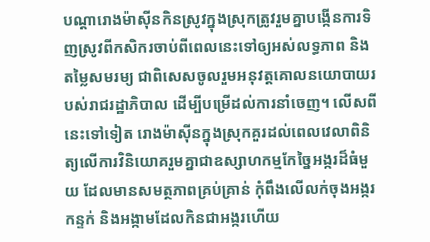បណ្តារោងម៉ាស៊ីនកិនស្រូវក្នុងស្រុកត្រូវរួមគ្នាបង្កើនការទិញស្រូវពីកសិករចាប់ពីពេលនេះទៅឲ្យអស់លទ្ធភាព និងតម្លៃសមរម្យ ជាពិសេសចូលរួមអនុវត្តគោលនយោបាយរបស់រាជរដ្ឋាភិបាល ដើម្បីបម្រើដល់ការនាំចេញ។ លើសពីនេះទៅទៀត រោងម៉ាស៊ីនក្នុងស្រុកគួរដល់ពេលវេលាពិនិត្យលើការវិនិយោគរួមគ្នាជាឧស្សាហកម្មកែច្នៃអង្ករដ៏ធំមួយ ដែលមានសមត្ថភាពគ្រប់គ្រាន់ កុំពឹងលើលក់ចុងអង្ករ កន្ទក់ និងអង្កាមដែលកិនជាអង្ករហើយ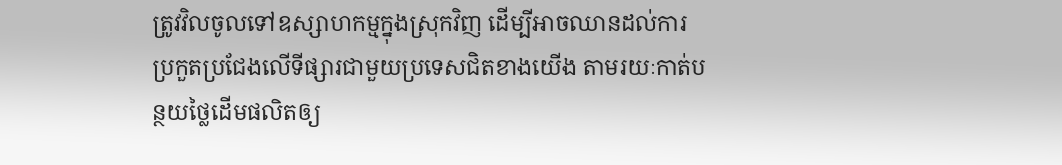ត្រូវវិលចូលទៅឧស្សាហកម្មក្នុងស្រុកវិញ ដើម្បីអាចឈានដល់ការប្រកួតប្រជែងលើទីផ្សារជាមួយប្រទេសជិតខាងយើង តាមរយៈកាត់បន្ថយថ្លៃដើមផលិតឲ្យ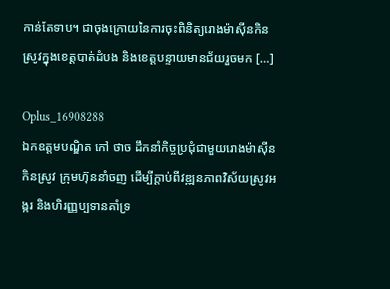កាន់តែទាប។ ជាចុងក្រោយនៃការចុះពិនិត្យរោងម៉ាស៊ីនកិនស្រូវក្នុងខេត្តបាត់ដំបង និងខេត្តបន្ទាយមានជ័យរួចមក […]

Oplus_16908288
ឯកឧត្តមបណ្ឌិត កៅ ថាច ដឹកនាំកិច្ចប្រជុំជាមួយរោងម៉ាស៊ីនកិនស្រូវ ក្រុមហ៊ុននាំចញ ដើម្បីក្តាប់ពីវឌ្ឍនភាពវិស័យស្រូវអង្ករ និងហិរញ្ញប្បទានគាំទ្រ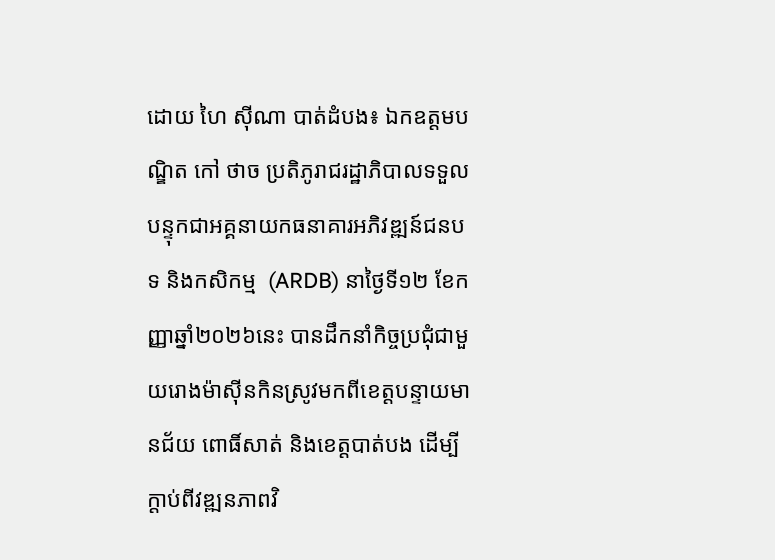ដោយ ហៃ ស៊ីណា បាត់ដំបង៖ ឯកឧត្តមបណ្ឌិត កៅ ថាច ប្រតិភូរាជរដ្ឋាភិបាលទទួលបន្ទុកជាអគ្គនាយកធនាគារអភិវឌ្ឍន៍ជនបទ និងកសិកម្ម  (ARDB) នាថ្ងៃទី១២ ខែកញ្ញាឆ្នាំ២០២៦នេះ បានដឹកនាំកិច្ចប្រជុំជាមួយរោងម៉ាស៊ីនកិនស្រូវមកពីខេត្តបន្ទាយមានជ័យ ពោធិ៍សាត់ និងខេត្តបាត់បង ដើម្បីក្តាប់ពីវឌ្ឍនភាពវិ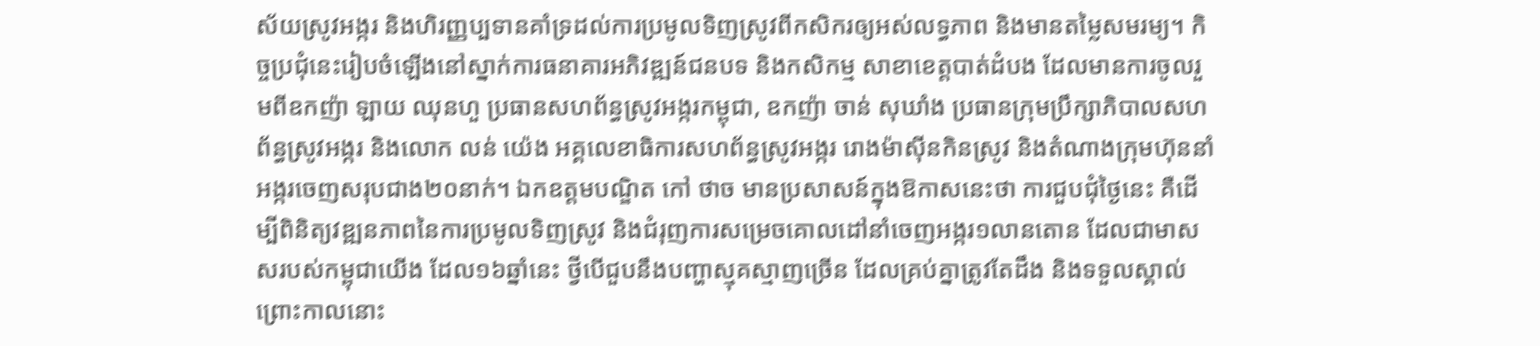ស័យស្រូវអង្ករ និងហិរញ្ញប្បទានគាំទ្រដល់ការប្រមូលទិញស្រូវពីកសិករឲ្យអស់លទ្ធភាព និងមានតម្លៃសមរម្យ។ កិច្ចប្រជុំនេះរៀបចំឡើងនៅស្នាក់ការធនាគារអភិវឌ្ឍន៍ជនបទ និងកសិកម្ម សាខាខេត្តបាត់ដំបង ដែលមានការចូលរួមពីឧកញ៉ា ឡាយ ឈុនហួ ប្រធានសហព័ន្ធស្រូវអង្ករកម្ពុជា, ឧកញ៉ា ចាន់ សុឃាំង ប្រធានក្រុមប្រឹក្សាភិបាលសហព័ន្ធស្រូវអង្ករ និងលោក លន់ យ៉េង អគ្គលេខាធិការសហព័ន្ធស្រូវអង្ករ រោងម៉ាស៊ីនកិនស្រូវ និងតំណាងក្រុមហ៊ុននាំអង្ករចេញសរុបជាង២០នាក់។ ឯកឧត្តមបណ្ឌិត កៅ ថាច មានប្រសាសន៍ក្នុងឱកាសនេះថា ការជួបជុំថ្ងៃនេះ គឺដើម្បីពិនិត្យវឌ្ឍនភាពនៃការប្រមូលទិញស្រូវ និងជំរុញការសម្រេចគោលដៅនាំចេញអង្ករ១លានតោន ដែលជាមាសសរបស់កម្ពុជាយើង ដែល១៦ឆ្នាំនេះ ថ្វីបើជួបនឹងបញ្ហាស្មុគស្មាញច្រើន ដែលគ្រប់គ្នាត្រូវតែដឹង និងទទួលស្គាល់ ព្រោះកាលនោះ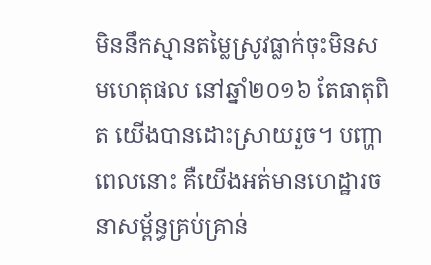មិននឹកស្មានតម្លៃស្រូវធ្លាក់ចុះមិនសមហេតុផល នៅឆ្នាំ២០១៦ តែធាតុពិត យើងបានដោះស្រាយរួច។ បញ្ហាពេលនោះ គឺយើងអត់មានហេដ្ឋារចនាសម្ព័ន្ធគ្រប់គ្រាន់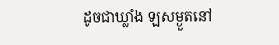ដូចជាឃ្លាំង ឡសម្ងួតនៅ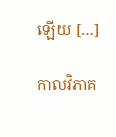ឡើយ […]

កាលវិភាគ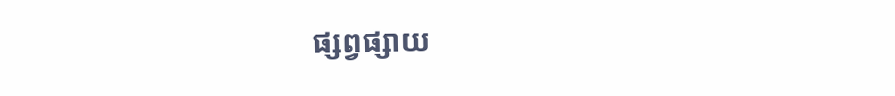ផ្សព្វផ្សាយ